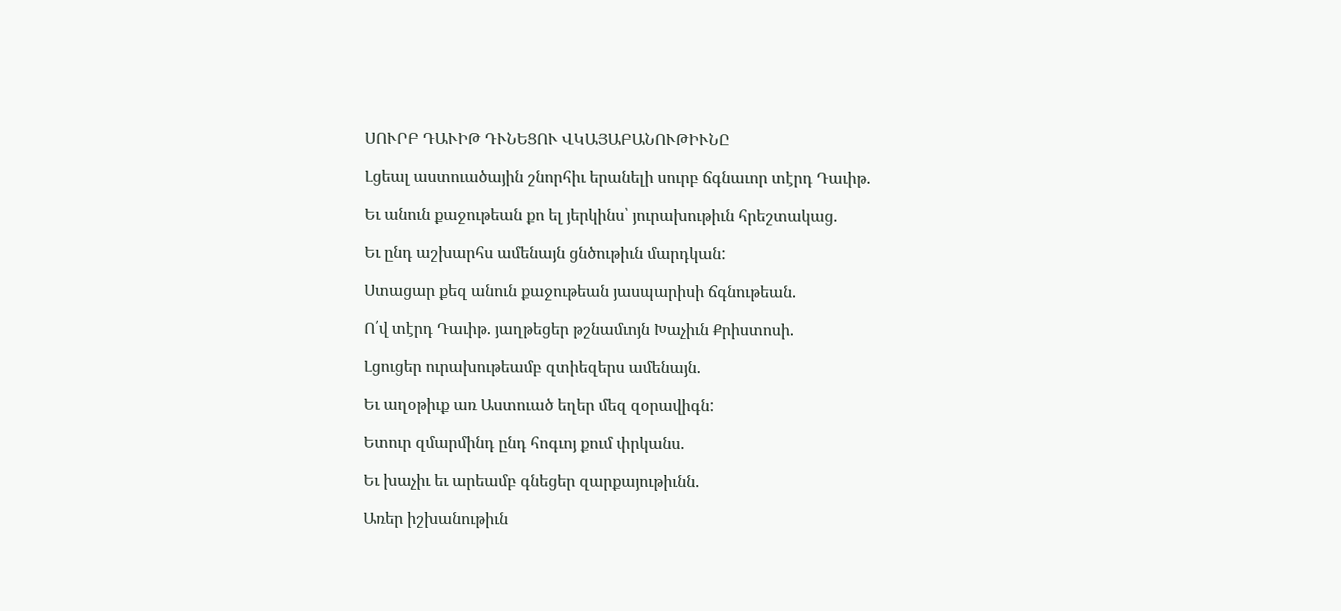ՍՈՒՐԲ ԴԱՒԻԹ ԴՒՆԵՑՈՒ ՎԿԱՅԱԲԱՆՈՒԹԻՒՆԸ

Լցեալ աստուածային շնորհիւ երանելի սուրբ ճգնաւոր տէրդ Դաւիթ.

Եւ անուն քաջութեան քո ել յերկինս՝ յուրախութիւն հրեշտակաց.

Եւ ընդ աշխարհս ամենայն ցնծութիւն մարդկան:

Ստացար քեզ անուն քաջութեան յասպարիսի ճգնութեան.

Ո՛վ տէրդ Դաւիթ. յաղթեցեր թշնամւոյն Խաչիւն Քրիստոսի.

Լցուցեր ուրախութեամբ զտիեզերս ամենայն.

Եւ աղօթիւք առ Աստուած եղեր մեզ զօրավիգն:

Ետուր զմարմինդ ընդ հոգւոյ քում փրկանս.

Եւ խաչիւ եւ արեամբ գնեցեր զարքայութիւնն.

Առեր իշխանութիւն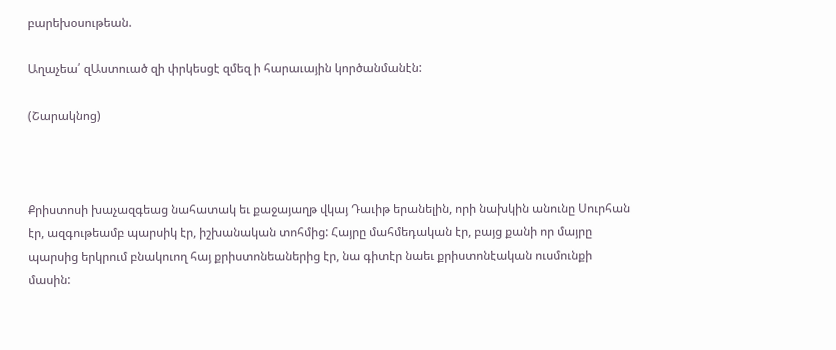բարեխօսութեան.

Աղաչեա՛ զԱստուած զի փրկեսցէ զմեզ ի հարաւային կործանմանէն:

(Շարակնոց)



Քրիստոսի խաչազգեաց նահատակ եւ քաջայաղթ վկայ Դաւիթ երանելին, որի նախկին անունը Սուրհան էր, ազգութեամբ պարսիկ էր, իշխանական տոհմից: Հայրը մահմեդական էր, բայց քանի որ մայրը պարսից երկրում բնակուող հայ քրիստոնեաներից էր, նա գիտէր նաեւ քրիստոնէական ուսմունքի մասին: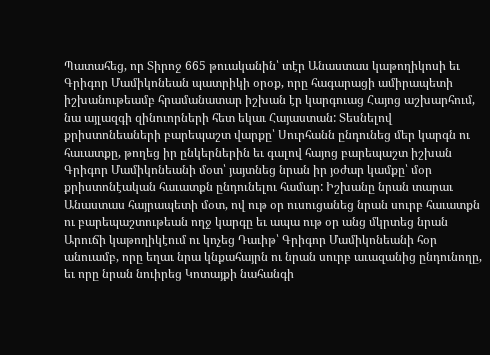Պատահեց, որ Տիրոջ 665 թուականին՝ տէր Անաստաս կաթողիկոսի եւ Գրիգոր Մամիկոնեան պատրիկի օրօք, որը հագարացի ամիրապետի իշխանութեամբ հրամանատար իշխան էր կարգուաց Հայոց աշխարհում, նա այլազգի զինուորների հետ եկաւ Հայաստան: Տեսնելով քրիստոնեաների բարեպաշտ վարքը՝ Սուրհանն ընդունեց մեր կարգն ու հաւատքը, թողեց իր ընկերներին եւ գալով հայոց բարեպաշտ իշխան Գրիգոր Մամիկոնեանի մօտ՝ յայտնեց նրան իր յօժար կամքը՝ մօր քրիստոնէական հաւատքն ընդունելու համար: Իշխանը նրան տարաւ Անաստաս հայրապետի մօտ, ով ութ օր ուսուցանեց նրան սուրբ հաւատքն ու բարեպաշտութեան ողջ կարգը եւ ապա ութ օր անց մկրտեց նրան Արուճի կաթողիկէում ու կոչեց Դաւիթ՝ Գրիգոր Մամիկոնեանի հօր անուամբ, որը եղաւ նրա կնքահայրն ու նրան սուրբ աւազանից ընդունողը, եւ որը նրան նուիրեց Կոտայքի նահանգի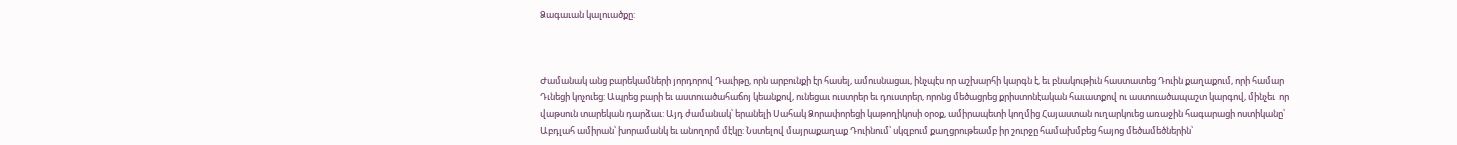Ձագաւան կալուածքը:



Ժամանակ անց բարեկամների յորդորով Դաւիթը, որն արբունքի էր հասել, ամուսնացաւ, ինչպէս որ աշխարհի կարգն է, եւ բնակութիւն հաստատեց Դուին քաղաքում, որի համար Դւնեցի կոչուեց: Ապրեց բարի եւ աստուածահաճոյ կեանքով, ունեցաւ ուստրեր եւ դուստրեր, որոնց մեծացրեց քրիստոնէական հաւատքով ու աստուածապաշտ կարգով, մինչեւ  որ վաթսուն տարեկան դարձաւ: Այդ ժամանակ՝ երանելի Սահակ Ձորափորեցի կաթողիկոսի օրօք, ամիրապետի կողմից Հայաստան ուղարկուեց առաջին հագարացի ոստիկանը՝ Աբդլահ ամիրան՝ խորամանկ եւ անողորմ մէկը: Նստելով մայրաքաղաք Դուինում՝ սկզբում քաղցրութեամբ իր շուրջը համախմբեց հայոց մեծամեծներին՝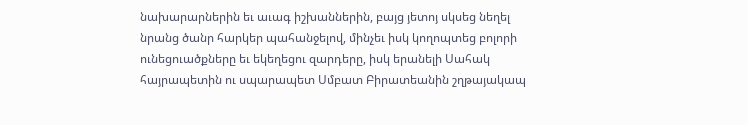նախարարներին եւ աւագ իշխաններին, բայց յետոյ սկսեց նեղել նրանց ծանր հարկեր պահանջելով, մինչեւ իսկ կողոպտեց բոլորի ունեցուածքները եւ եկեղեցու զարդերը, իսկ երանելի Սահակ հայրապետին ու սպարապետ Սմբատ Բիրատեանին շղթայակապ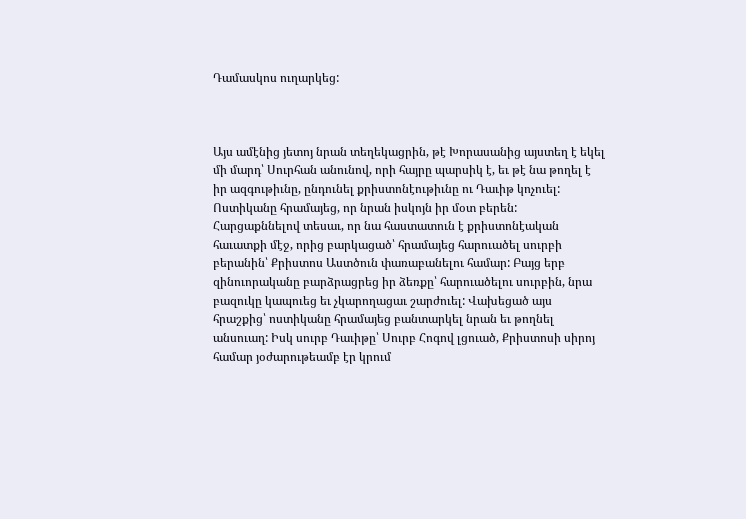Դամասկոս ուղարկեց:



Այս ամէնից յետոյ նրան տեղեկացրին, թէ Խորասանից այստեղ է եկել մի մարդ՝ Սուրհան անունով, որի հայրը պարսիկ է, եւ թէ նա թողել է իր ազգութիւնը, ընդունել քրիստոնէութիւնը ու Դաւիթ կոչուել: Ոստիկանը հրամայեց, որ նրան իսկոյն իր մօտ բերեն: Հարցաքննելով տեսաւ, որ նա հաստատուն է քրիստոնէական հաւատքի մէջ, որից բարկացած՝ հրամայեց հարուածել սուրբի բերանին՝ Քրիստոս Աստծուն փառաբանելու համար: Բայց երբ զինուորականը բարձրացրեց իր ձեռքը՝ հարուածելու սուրբին, նրա բազուկը կապուեց եւ չկարողացաւ շարժուել: Վախեցած այս հրաշքից՝ ոստիկանը հրամայեց բանտարկել նրան եւ թողնել անսուաղ: Իսկ սուրբ Դաւիթը՝ Սուրբ Հոգով լցուած, Քրիստոսի սիրոյ համար յօժարութեամբ էր կրում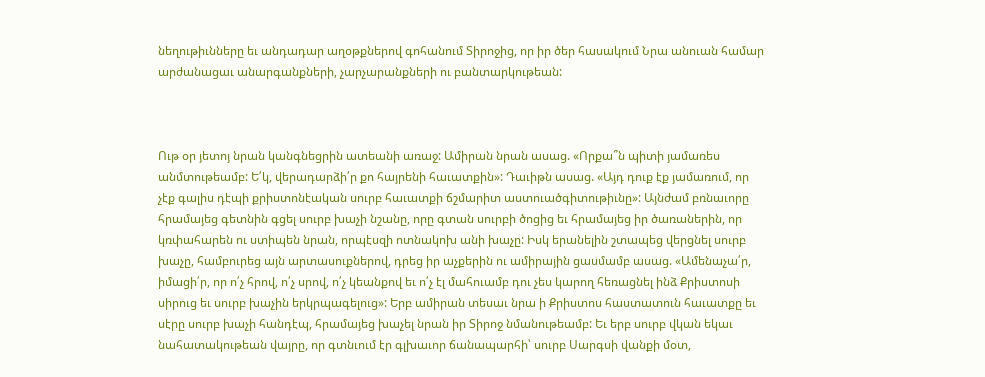նեղութիւնները եւ անդադար աղօթքներով գոհանում Տիրոջից, որ իր ծեր հասակում Նրա անուան համար արժանացաւ անարգանքների, չարչարանքների ու բանտարկութեան:



Ութ օր յետոյ նրան կանգնեցրին ատեանի առաջ: Ամիրան նրան ասաց. «Որքա՞ն պիտի յամառես անմտութեամբ: Ե՛կ, վերադարձի՛ր քո հայրենի հաւատքին»: Դաւիթն ասաց. «Այդ դուք էք յամառում, որ չէք գալիս դէպի քրիստոնէական սուրբ հաւատքի ճշմարիտ աստուածգիտութիւնը»: Այնժամ բռնաւորը հրամայեց գետնին գցել սուրբ խաչի նշանը, որը գտան սուրբի ծոցից եւ հրամայեց իր ծառաներին, որ կռփահարեն ու ստիպեն նրան, որպէսզի ոտնակոխ անի խաչը: Իսկ երանելին շտապեց վերցնել սուրբ խաչը, համբուրեց այն արտասուքներով, դրեց իր աչքերին ու ամիրային ցասմամբ ասաց. «Ամենաչա՛ր, իմացի՛ր, որ ո՛չ հրով, ո՛չ սրով, ո՛չ կեանքով եւ ո՛չ էլ մահուամբ դու չես կարող հեռացնել ինձ Քրիստոսի սիրուց եւ սուրբ խաչին երկրպագելուց»: Երբ ամիրան տեսաւ նրա ի Քրիստոս հաստատուն հաւատքը եւ սէրը սուրբ խաչի հանդէպ, հրամայեց խաչել նրան իր Տիրոջ նմանութեամբ: Եւ երբ սուրբ վկան եկաւ նահատակութեան վայրը, որ գտնւում էր գլխաւոր ճանապարհի՝ սուրբ Սարգսի վանքի մօտ,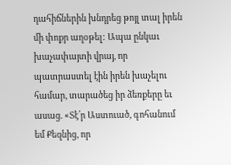դահիճներին խնդրեց թոյլ տալ իրեն մի փոքր աղօթել: Ապա ընկաւ խաչափայտի վրայ, որ պատրաստել էին իրեն խաչելու համար, տարածեց իր ձեռքերը եւ ասաց. «Տէ՛ր Աստուած, գոհանում եմ Քեզնից, որ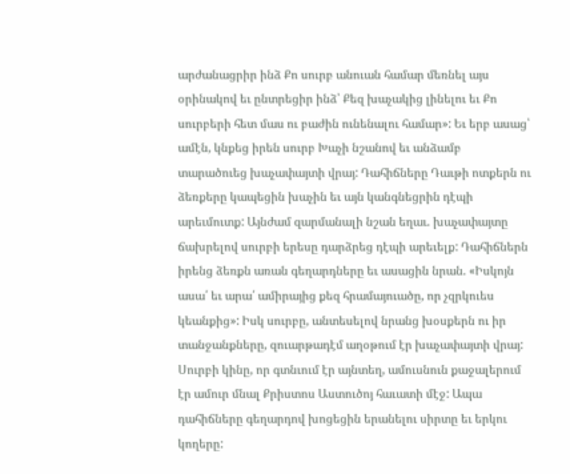արժանացրիր ինձ Քո սուրբ անուան համար մեռնել այս օրինակով եւ ընտրեցիր ինձ՝ Քեզ խաչակից լինելու եւ Քո սուրբերի հետ մաս ու բաժին ունենալու համար»: Եւ երբ ասաց՝ ամէն, կնքեց իրեն սուրբ Խաչի նշանով եւ անձամբ տարածուեց խաչափայտի վրայ: Դահիճները Դաւթի ոտքերն ու ձեռքերը կապեցին խաչին եւ այն կանգնեցրին դէպի արեւմուտք: Այնժամ զարմանալի նշան եղաւ. խաչափայտը ճախրելով սուրբի երեսը դարձրեց դէպի արեւելք: Դահիճներն իրենց ձեռքն առան գեղարդները եւ ասացին նրան. «Իսկոյն ասա՛ եւ արա՛ ամիրայից քեզ հրամայուածը, որ չզրկուես կեանքից»: Իսկ սուրբը, անտեսելով նրանց խօսքերն ու իր տանջանքները, զուարթադէմ աղօթում էր խաչափայտի վրայ: Սուրբի կինը, որ գտնւում էր այնտեղ, ամուսնուն քաջալերում էր ամուր մնալ Քրիստոս Աստուծոյ հաւատի մէջ: Ապա դահիճները գեղարդով խոցեցին երանելու սիրտը եւ երկու կողերը: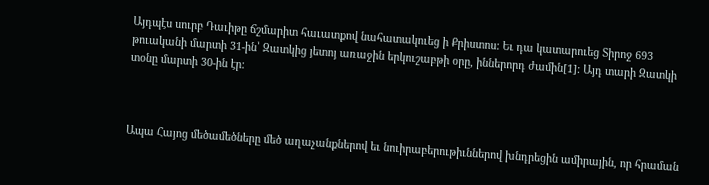Այդպէս սուրբ Դաւիթը ճշմարիտ հաւատքով նահատակուեց ի Քրիստոս: Եւ դա կատարուեց Տիրոջ 693 թուականի մարտի 31-ին՝ Զատկից յետոյ առաջին երկուշաբթի օրը, իններորդ ժամին[1]: Այդ տարի Զատկի տօնը մարտի 30-ին էր:



Ապա Հայոց մեծամեծները մեծ աղաչանքներով եւ նուիրաբերութիւններով խնդրեցին ամիրային, որ հրաման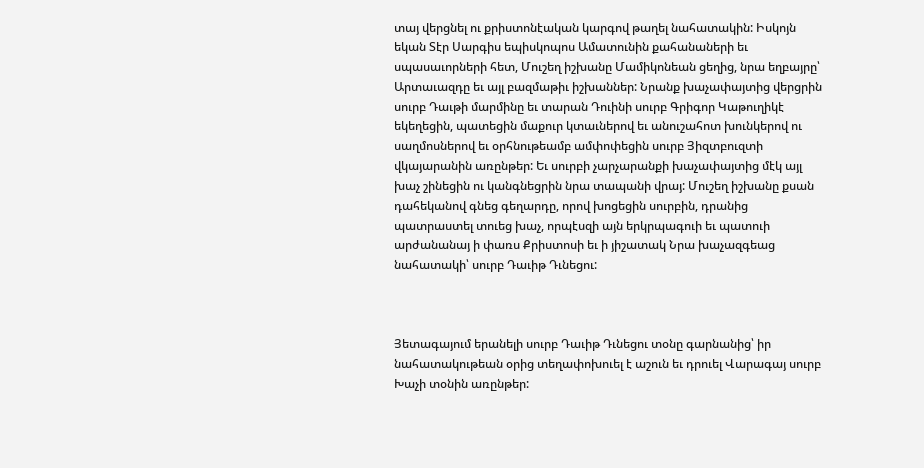տայ վերցնել ու քրիստոնէական կարգով թաղել նահատակին: Իսկոյն եկան Տէր Սարգիս եպիսկոպոս Ամատունին քահանաների եւ սպասաւորների հետ, Մուշեղ իշխանը Մամիկոնեան ցեղից, նրա եղբայրը՝ Արտաւազդը եւ այլ բազմաթիւ իշխաններ: Նրանք խաչափայտից վերցրին սուրբ Դաւթի մարմինը եւ տարան Դուինի սուրբ Գրիգոր Կաթուղիկէ եկեղեցին, պատեցին մաքուր կտաւներով եւ անուշահոտ խունկերով ու սաղմոսներով եւ օրհնութեամբ ամփոփեցին սուրբ Յիզտբուզտի վկայարանին առընթեր: Եւ սուրբի չարչարանքի խաչափայտից մէկ այլ խաչ շինեցին ու կանգնեցրին նրա տապանի վրայ: Մուշեղ իշխանը քսան դահեկանով գնեց գեղարդը, որով խոցեցին սուրբին, դրանից  պատրաստել տուեց խաչ, որպէսզի այն երկրպագուի եւ պատուի արժանանայ ի փառս Քրիստոսի եւ ի յիշատակ Նրա խաչազգեաց նահատակի՝ սուրբ Դաւիթ Դւնեցու:



Յետագայում երանելի սուրբ Դաւիթ Դւնեցու տօնը գարնանից՝ իր նահատակութեան օրից տեղափոխուել է աշուն եւ դրուել Վարագայ սուրբ Խաչի տօնին առընթեր: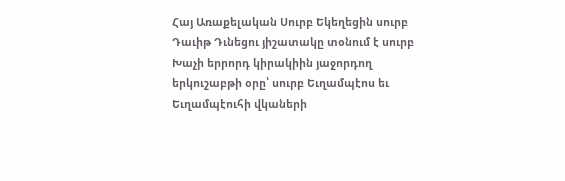Հայ Առաքելական Սուրբ Եկեղեցին սուրբ Դաւիթ Դւնեցու յիշատակը տօնում է սուրբ Խաչի երրորդ կիրակիին յաջորդող երկուշաբթի օրը՝ սուրբ Եւղամպէոս եւ Եւղամպէուհի վկաների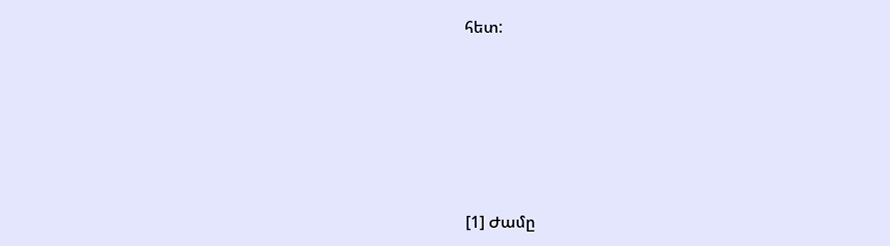հետ:







[1] Ժամը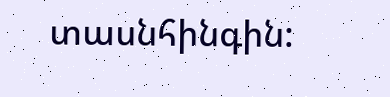տասնհինգին: